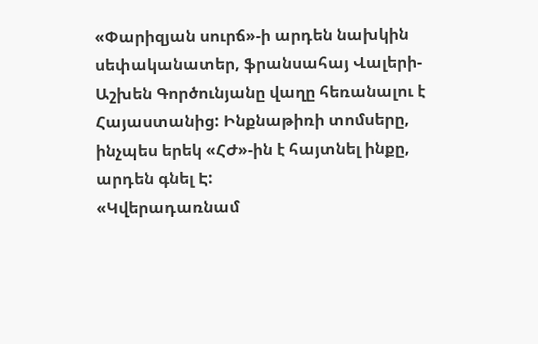«Փարիզյան սուրճ»-ի արդեն նախկին սեփականատեր, ֆրանսահայ Վալերի-Աշխեն Գործունյանը վաղը հեռանալու է Հայաստանից: Ինքնաթիռի տոմսերը, ինչպես երեկ «ՀԺ»-ին է հայտնել ինքը, արդեն գնել Է:
«Կվերադառնամ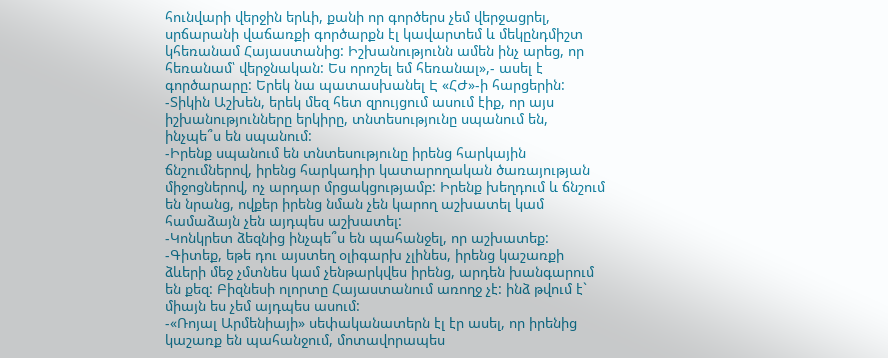հունվարի վերջին երևի, քանի որ գործերս չեմ վերջացրել, սրճարանի վաճառքի գործարքն էլ կավարտեմ և մեկընդմիշտ կհեռանամ Հայաստանից: Իշխանությունն ամեն ինչ արեց, որ հեռանամ՝ վերջնական: Ես որոշել եմ հեռանալ»,- ասել է գործարարը: Երեկ նա պատասխանել Է «ՀԺ»-ի հարցերին:
-Տիկին Աշխեն, երեկ մեզ հետ զրույցում ասում էիք, որ այս իշխանությունները երկիրը, տնտեսությունը սպանում են, ինչպե՞ս են սպանում:
-Իրենք սպանում են տնտեսությունը իրենց հարկային ճնշումներով, իրենց հարկադիր կատարողական ծառայության միջոցներով, ոչ արդար մրցակցությամբ: Իրենք խեղդում և ճնշում են նրանց, ովքեր իրենց նման չեն կարող աշխատել կամ համաձայն չեն այդպես աշխատել:
-Կոնկրետ ձեզնից ինչպե՞ս են պահանջել, որ աշխատեք:
-Գիտեք, եթե դու այստեղ օլիգարխ չլինես, իրենց կաշառքի ձևերի մեջ չմտնես կամ չենթարկվես իրենց, արդեն խանգարում են քեզ: Բիզնեսի ոլորտը Հայաստանում առողջ չէ: ինձ թվում է` միայն ես չեմ այդպես ասում:
-«Ռոյալ Արմենիայի» սեփականատերն էլ էր ասել, որ իրենից կաշառք են պահանջում, մոտավորապես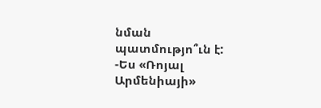նման պատմությո՞ւն է:
-Ես «Ռոյալ Արմենիայի»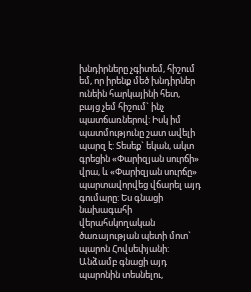խնդիրները չգիտեմ, հիշում եմ, որ իրենք մեծ խնդիրներ ունեին հարկայինի հետ, բայց չեմ հիշում` ինչ պատճառներով: Իսկ իմ պատմությունը շատ ավելի պարզ է: Տեսեք` եկան, ակտ գրեցին «Փարիզյան սուրճի» վրա, և «Փարիզյան սուրճը» պարտավորվեց վճարել այդ գումարը: Ես գնացի նախագահի վերահսկողական ծառայության պետի մոտ` պարոն Հովսեփյանի: Անձամբ գնացի այդ պարոնին տեսնելու,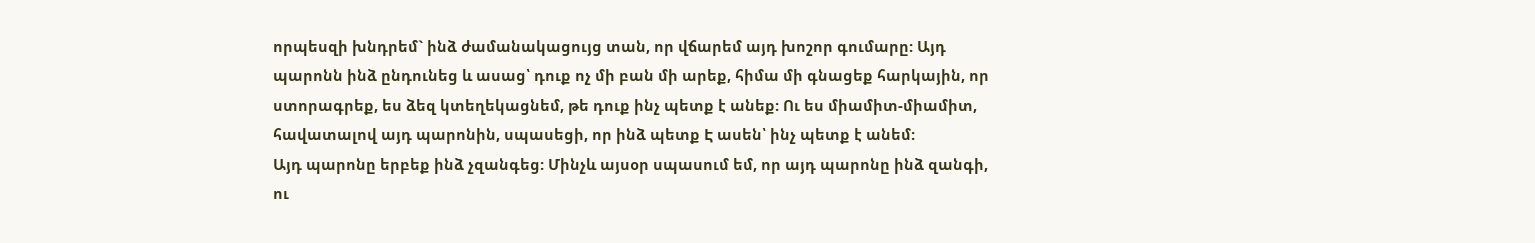որպեսզի խնդրեմ` ինձ ժամանակացույց տան, որ վճարեմ այդ խոշոր գումարը: Այդ պարոնն ինձ ընդունեց և ասաց՝ դուք ոչ մի բան մի արեք, հիմա մի գնացեք հարկային, որ ստորագրեք, ես ձեզ կտեղեկացնեմ, թե դուք ինչ պետք է անեք: Ու ես միամիտ-միամիտ, հավատալով այդ պարոնին, սպասեցի, որ ինձ պետք Է ասեն՝ ինչ պետք է անեմ:
Այդ պարոնը երբեք ինձ չզանգեց: Մինչև այսօր սպասում եմ, որ այդ պարոնը ինձ զանգի, ու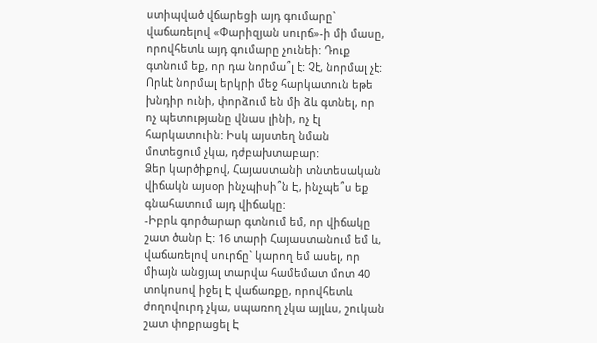ստիպված վճարեցի այդ գումարը` վաճառելով «Փարիզյան սուրճ»-ի մի մասը, որովհետև այդ գումարը չունեի: Դուք գտնում եք, որ դա նորմա՞լ է: Չէ, նորմալ չէ: Որևէ նորմալ երկրի մեջ հարկատուն եթե խնդիր ունի, փորձում են մի ձև գտնել, որ ոչ պետությանը վնաս լինի, ոչ էլ հարկատուին: Իսկ այստեղ նման մոտեցում չկա, դժբախտաբար:
Ձեր կարծիքով, Հայաստանի տնտեսական վիճակն այսօր ինչպիսի՞ն Է, ինչպե՞ս եք գնահատում այդ վիճակը:
-Իբրև գործարար գտնում եմ, որ վիճակը շատ ծանր Է: 16 տարի Հայաստանում եմ և, վաճառելով սուրճը` կարող եմ ասել, որ միայն անցյալ տարվա համեմատ մոտ 40 տոկոսով իջել Է վաճառքը, որովհետև ժողովուրդ չկա, սպառող չկա այլևս, շուկան շատ փոքրացել Է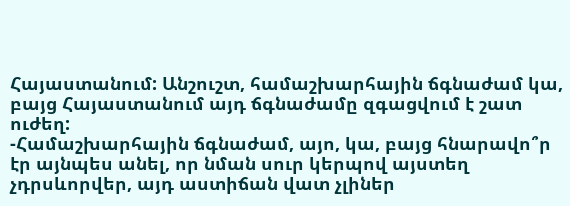Հայաստանում: Անշուշտ, համաշխարհային ճգնաժամ կա, բայց Հայաստանում այդ ճգնաժամը զգացվում է շատ ուժեղ:
-Համաշխարհային ճգնաժամ, այո, կա, բայց հնարավո՞ր էր այնպես անել, որ նման սուր կերպով այստեղ չդրսևորվեր, այդ աստիճան վատ չլիներ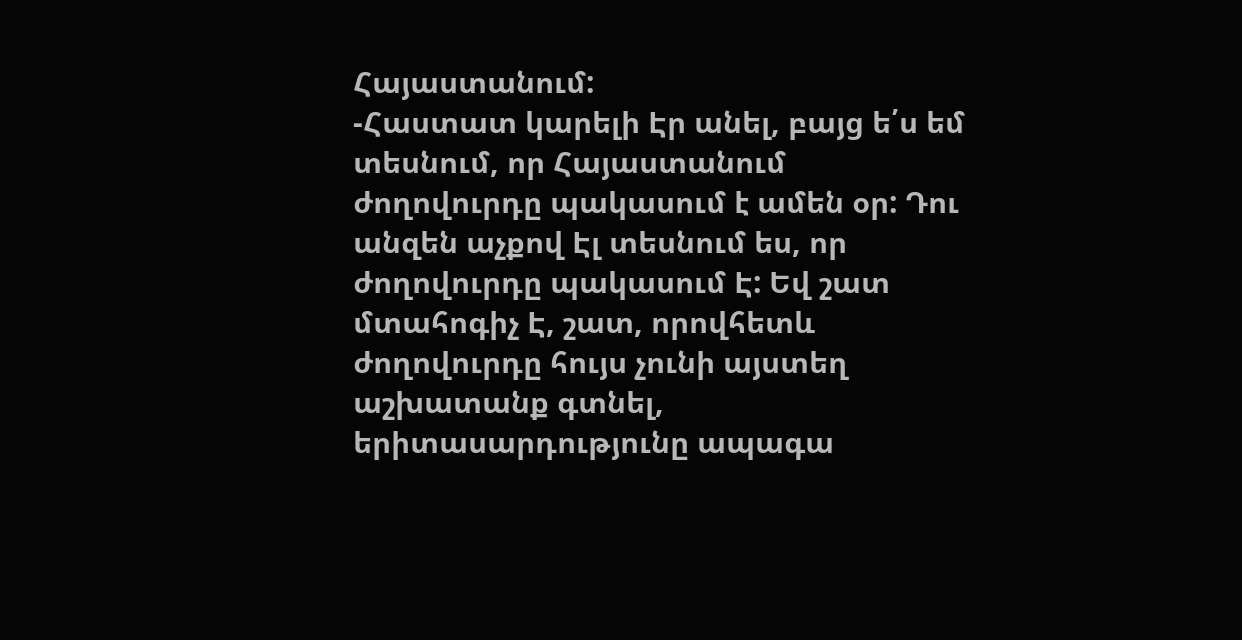Հայաստանում:
-Հաստատ կարելի Էր անել, բայց ե՛ս եմ տեսնում, որ Հայաստանում ժողովուրդը պակասում է ամեն օր: Դու անզեն աչքով Էլ տեսնում ես, որ ժողովուրդը պակասում Է: Եվ շատ մտահոգիչ Է, շատ, որովհետև ժողովուրդը հույս չունի այստեղ աշխատանք գտնել, երիտասարդությունը ապագա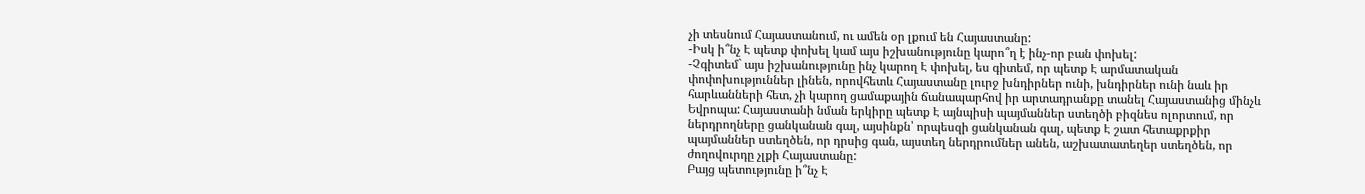չի տեսնում Հայաստանում, ու ամեն օր լքում են Հայաստանը:
-Իսկ ի՞նչ Է պետք փոխել կամ այս իշխանությունը կարո՞ղ է ինչ-որ բան փոխել:
-Չգիտեմ` այս իշխանությունը ինչ կարող Է փոխել, ես գիտեմ, որ պետք Է արմատական փոփոխություններ լինեն, որովհետև Հայաստանը լուրջ խնդիրներ ունի, խնդիրներ ունի նաև իր հարևանների հետ, չի կարող ցամաքային ճանապարհով իր արտադրանքը տանել Հայաստանից մինչև Եվրոպա: Հայաստանի նման երկիրը պետք Է այնպիսի պայմաններ ստեղծի բիզնես ոլորտում, որ ներդրողները ցանկանան գալ, այսինքն՝ որպեսզի ցանկանան գալ, պետք Է շատ հետաքրքիր պայմաններ ստեղծեն, որ դրսից գան, այստեղ ներդրումներ անեն, աշխատատեղեր ստեղծեն, որ ժողովուրդը չլքի Հայաստանը:
Բայց պետությունը ի՞նչ Է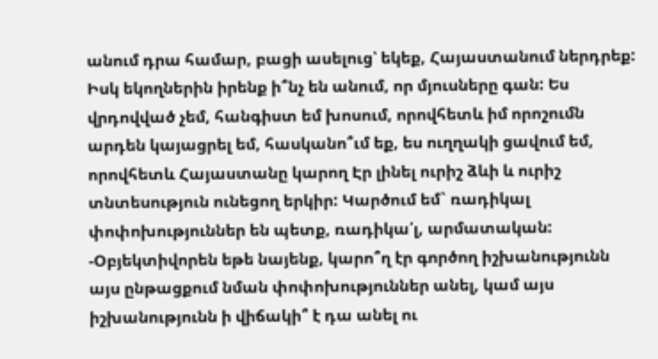անում դրա համար, բացի ասելուց՝ եկեք, Հայաստանում ներդրեք: Իսկ եկողներին իրենք ի՞նչ են անում, որ մյուսները գան: Ես վրդովված չեմ, հանգիստ եմ խոսում, որովհետև իմ որոշումն արդեն կայացրել եմ, հասկանո՞ւմ եք, ես ուղղակի ցավում եմ, որովհետև Հայաստանը կարող Էր լինել ուրիշ ձևի և ուրիշ տնտեսություն ունեցող երկիր: Կարծում եմ` ռադիկալ փոփոխություններ են պետք, ռադիկա՛լ, արմատական:
-Օբյեկտիվորեն եթե նայենք, կարո՞ղ էր գործող իշխանությունն այս ընթացքում նման փոփոխություններ անել, կամ այս իշխանությունն ի վիճակի՞ է դա անել ու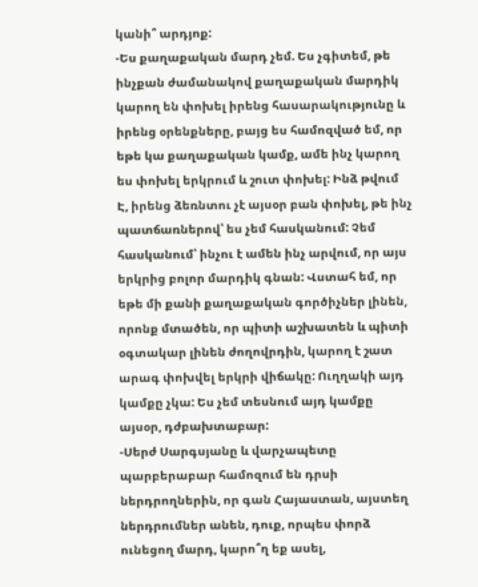կանի՞ արդյոք:
-Ես քաղաքական մարդ չեմ. Ես չգիտեմ, թե ինչքան ժամանակով քաղաքական մարդիկ կարող են փոխել իրենց հասարակությունը և իրենց օրենքները, բայց ես համոզված եմ, որ եթե կա քաղաքական կամք, ամե ինչ կարող ես փոխել երկրում և շուտ փոխել: Ինձ թվում Է, իրենց ձեռնտու չէ այսօր բան փոխել, թե ինչ պատճառներով՝ ես չեմ հասկանում: Չեմ հասկանում՝ ինչու է ամեն ինչ արվում, որ այս երկրից բոլոր մարդիկ գնան: Վստահ եմ, որ եթե մի քանի քաղաքական գործիչներ լինեն, որոնք մտածեն, որ պիտի աշխատեն և պիտի օգտակար լինեն ժողովրդին, կարող է շատ արագ փոխվել երկրի վիճակը: Ուղղակի այդ կամքը չկա: Ես չեմ տեսնում այդ կամքը այսօր, դժբախտաբար:
-Սերժ Սարգսյանը և վարչապետը պարբերաբար համոզում են դրսի ներդրողներին, որ գան Հայաստան, այստեղ ներդրումներ անեն, դուք, որպես փորձ ունեցող մարդ, կարո՞ղ եք ասել,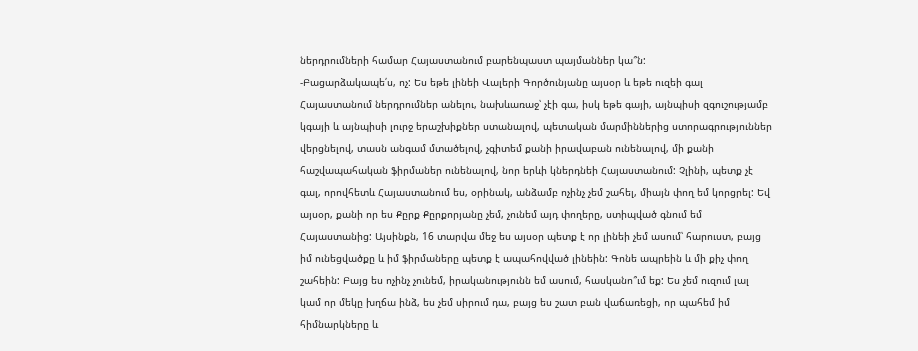ներդրումների համար Հայաստանում բարենպաստ պայմաններ կա՞ն:
-Բացարձակապե՛ս, ոչ: Ես եթե լինեի Վալերի Գործունյանը այսօր և եթե ուզեի գալ Հայաստանում ներդրումներ անելու, նախևառաջ՝ չէի գա, իսկ եթե գայի, այնպիսի զգուշությամբ կգայի և այնպիսի լուրջ երաշխիքներ ստանալով, պետական մարմիններից ստորագրություններ վերցնելով, տասն անգամ մտածելով, չգիտեմ քանի իրավաբան ունենալով, մի քանի հաշվապահական ֆիրմաներ ունենալով, նոր երևի կներդնեի Հայաստանում: Չլինի, պետք չէ գալ, որովհետև Հայաստանում ես, օրինակ, անձամբ ոչինչ չեմ շահել, միայն փող եմ կորցրել: Եվ այսօր, քանի որ ես Քըրք Քըրքորյանը չեմ, չունեմ այդ փողերը, ստիպված գնում եմ Հայաստանից: Այսինքն, 16 տարվա մեջ ես այսօր պետք է որ լինեի չեմ ասում՝ հարուստ, բայց իմ ունեցվածքը և իմ ֆիրմաները պետք է ապահովված լինեին: Գոնե ապրեին և մի քիչ փող շահեին: Բայց ես ոչինչ չունեմ, իրականությունն եմ ասում, հասկանո՞ւմ եք: Ես չեմ ուզում լալ կամ որ մեկը խղճա ինձ, ես չեմ սիրում դա, բայց ես շատ բան վաճառեցի, որ պահեմ իմ հիմնարկները և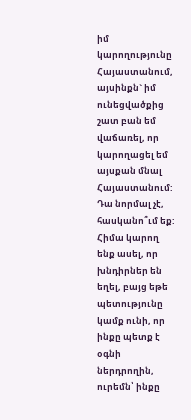իմ կարողությունը Հայաստանում, այսինքն` իմ ունեցվածքից շատ բան եմ վաճառել, որ կարողացել եմ այսքան մնալ Հայաստանում:
Դա նորմալ չէ, հասկանո՞ւմ եք: Հիմա կարող ենք ասել, որ խնդիրներ են եղել, բայց եթե պետությունը կամք ունի, որ ինքը պետք է օգնի ներդրողին, ուրեմն՝ ինքը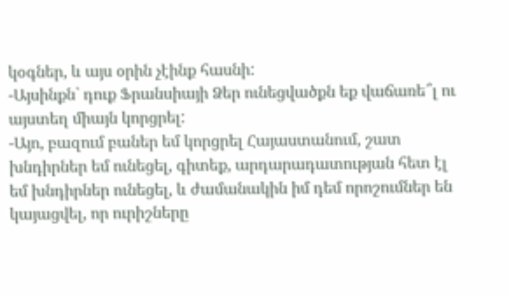կօգներ, և այս օրին չէինք հասնի:
-Այսինքն` դուք Ֆրանսիայի Ձեր ունեցվածքն եք վաճառե՞լ ու այստեղ միայն կորցրել:
-Այո, բազում բաներ եմ կորցրել Հայաստանում, շատ խնդիրներ եմ ունեցել, գիտեք, արդարադատության հետ էլ եմ խնդիրներ ունեցել, և ժամանակին իմ դեմ որոշումներ են կայացվել, որ ուրիշները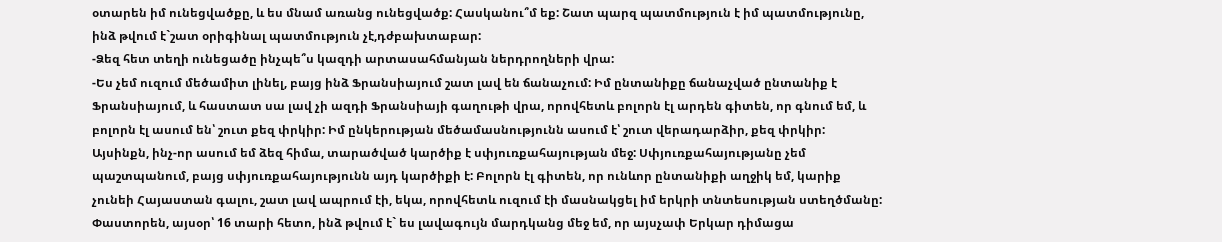օտարեն իմ ունեցվածքը, և ես մնամ առանց ունեցվածք: Հասկանու՞մ եք: Շատ պարզ պատմություն է իմ պատմությունը, ինձ թվում է`շատ օրիգինալ պատմություն չէ,դժբախտաբար:
-Ձեզ հետ տեղի ունեցածը ինչպե՞ս կազդի արտասահմանյան ներդրողների վրա:
-Ես չեմ ուզում մեծամիտ լինել, բայց ինձ Ֆրանսիայում շատ լավ են ճանաչում: Իմ ընտանիքը ճանաչված ընտանիք է Ֆրանսիայում, և հաստատ սա լավ չի ազդի Ֆրանսիայի գաղութի վրա, որովհետև բոլորն էլ արդեն գիտեն, որ գնում եմ, և բոլորն էլ ասում են՝ շուտ քեզ փրկիր: Իմ ընկերության մեծամասնությունն ասում է՝ շուտ վերադարձիր, քեզ փրկիր: Այսինքն, ինչ-որ ասում եմ ձեզ հիմա, տարածված կարծիք է սփյուռքահայության մեջ: Սփյուռքահայությանը չեմ պաշտպանում, բայց սփյուռքահայությունն այդ կարծիքի է: Բոլորն էլ գիտեն, որ ունևոր ընտանիքի աղջիկ եմ, կարիք չունեի Հայաստան գալու, շատ լավ ապրում էի, եկա, որովհետև ուզում էի մասնակցել իմ երկրի տնտեսության ստեղծմանը: Փաստորեն, այսօր՝ 16 տարի հետո, ինձ թվում է` ես լավագույն մարդկանց մեջ եմ, որ այսչափ Երկար դիմացա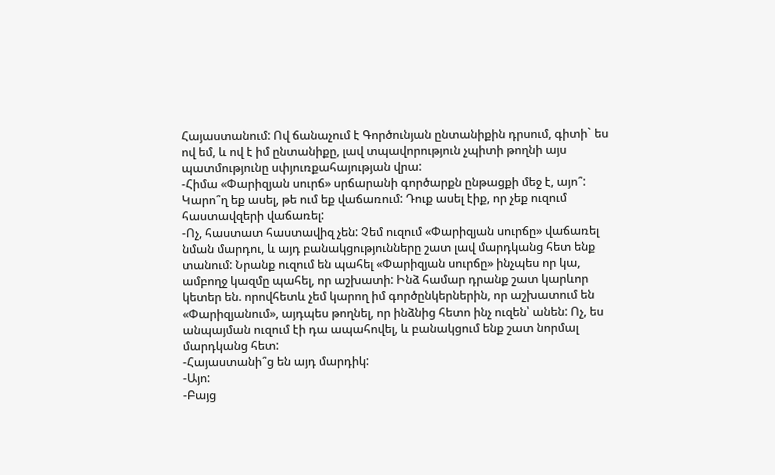Հայաստանում: Ով ճանաչում է Գործունյան ընտանիքին դրսում, գիտի` ես ով եմ, և ով է իմ ընտանիքը, լավ տպավորություն չպիտի թողնի այս պատմությունը սփյուռքահայության վրա:
-Հիմա «Փարիզյան սուրճ» սրճարանի գործարքն ընթացքի մեջ է, այո՞: Կարո՞ղ եք ասել, թե ում եք վաճառում: Դուք ասել էիք, որ չեք ուզում հաստավզերի վաճառել:
-Ոչ, հաստատ հաստավիզ չեն: Չեմ ուզում «Փարիզյան սուրճը» վաճառել նման մարդու, և այդ բանակցությունները շատ լավ մարդկանց հետ ենք տանում: Նրանք ուզում են պահել «Փարիզյան սուրճը» ինչպես որ կա, ամբողջ կազմը պահել, որ աշխատի: Ինձ համար դրանք շատ կարևոր կետեր են. որովհետև չեմ կարող իմ գործընկերներին, որ աշխատում են «Փարիզյանում», այդպես թողնել, որ ինձնից հետո ինչ ուզեն՝ անեն: Ոչ, ես անպայման ուզում էի դա ապահովել, և բանակցում ենք շատ նորմալ մարդկանց հետ:
-Հայաստանի՞ց են այդ մարդիկ:
-Այո:
-Բայց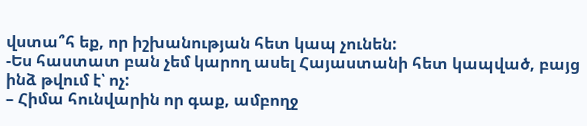վստա՞հ եք, որ իշխանության հետ կապ չունեն:
-Ես հաստատ բան չեմ կարող ասել Հայաստանի հետ կապված, բայց ինձ թվում է՝ ոչ:
– Հիմա հունվարին որ գաք, ամբողջ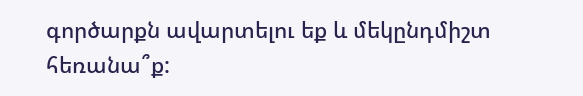գործարքն ավարտելու եք և մեկընդմիշտ հեռանա՞ք: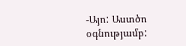-Այո: Աստծո օգնությամբ: